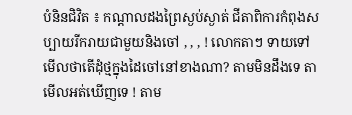បំនិនជិវិត ៖ កណ្តាលដងព្រៃស្ងប់ស្ងាត់ ជីតាពិការកំពុងសប្បាយរីករាយជាមួយនិងចៅ , , , ! លោកតាៗ ទាយទៅមើលថាតើដុំថ្មក្នុងដៃចៅនៅខាងណា? តាមមិនដឹងទេ តាមើលអត់ឃើញទេ ! តាម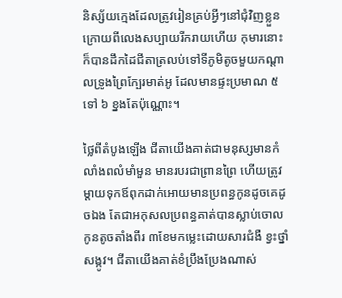និស្ស័យក្មេងដែលត្រូវរៀនគ្រប់អ្វីៗនៅជុំវិញខ្លួន ក្រោយពីលេងសប្បាយរីករាយហើយ កុមារនោះក៏បានដឹកដៃជីតាត្រលប់ទៅទីភូមិតូចមួយកណ្តាលទ្រូងព្រៃក្បែរមាត់អូ ដែលមានផ្ទះប្រមាណ ៥ ទៅ ៦ ខ្នងតែប៉ុណ្ណោះ។

ថ្លៃពីតំបូងឡើង ជីតាយើងគាត់ជាមនុស្សមានកំលាំងពលំមាំមួន មានរបរជាព្រានព្រៃ ហើយត្រូវម្តាយទុកឪពុកដាក់អោយមានប្រពន្ធកូនដូចគេដូចឯង តែជាអកុសលប្រពន្ធគាត់បានស្លាប់ចោលកូនតូចតាំងពីរ ៣ខែមកម្លេះដោយសារជំងឺ ខ្វះថ្នាំសង្កូវ។ ជីតាយើងគាត់ខំប្រឹងប្រែងណាស់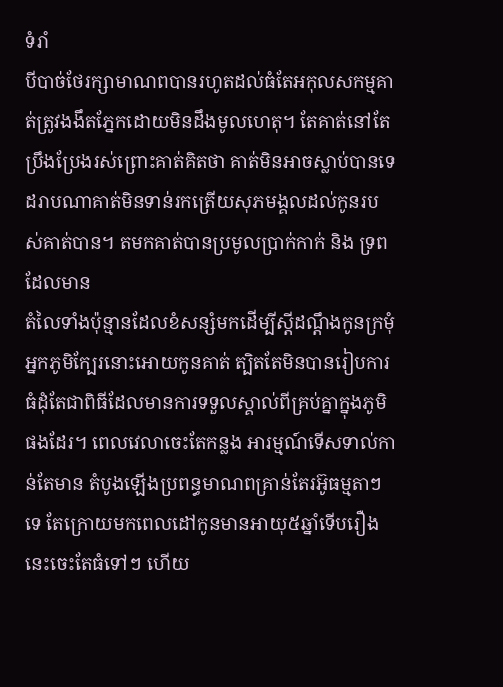ទំរាំ
បីបាច់ថែរក្សាមាណពបានរហូតដល់ធំតែអកុលសកម្មគាត់ត្រូវងងឹតភ្នែកដោយមិនដឹងមូលហេតុ។ តែគាត់នៅតែប្រឹងប្រែងរស់ព្រោះគាត់គិតថា គាត់មិនអាចស្លាប់បានទេដរាបណាគាត់មិនទាន់រកត្រើយសុភមង្គលដល់កូនរបស់គាត់បាន។ តមកគាត់បានប្រមូលប្រាក់កាក់ និង ទ្រពដែលមាន
តំលៃទាំងប៉ុន្មានដែលខំសន្សំមកដើម្បីស្តីដណ្តឹងកូនក្រមុំអ្នកភូមិក្បែរនោះអោយកូនគាត់ ត្បិតតែមិនបានរៀបការធំដុំតែជាពិធីដែលមានការទទួលស្គាល់ពីគ្រប់គ្នាក្នុងភូមិផងដែរ។ ពេលវេលាចេះតែកន្លង អារម្មណ៍ទើសទាល់កាន់តែមាន តំបូងឡើងប្រពន្ធមាណពគ្រាន់តែរអ៊ូធម្មតាៗទេ តែក្រោយមកពេលដៅកូនមានអាយុ៥ឆ្នាំទើបរឿងនេះចេះតែធំទៅៗ ហើយ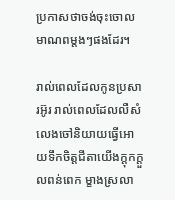ប្រកាសថាចង់ចុះចោលមាណពម្តងៗផងដែរ។

រាល់ពេលដែលកូនប្រសារអ៊ូរ រាល់ពេលដែលលឺសំលេងចៅនិយាយធ្វើអោយទឹកចិត្តជីតាយើងក្តុកក្តួលពន់ពេក ម្ខាងស្រលា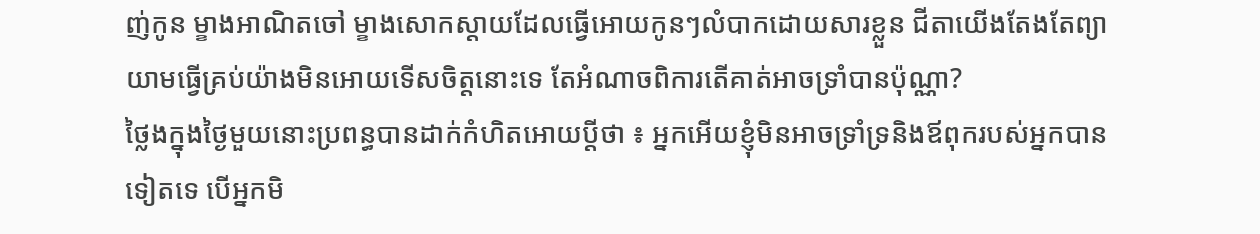ញ់កូន ម្ខាងអាណិតចៅ ម្ខាងសោកស្តាយដែលធ្វើអោយកូនៗលំបាកដោយសារខ្លួន ជីតាយើងតែងតែព្យាយាមធ្វើគ្រប់យ៉ាងមិនអោយទើសចិត្តនោះទេ តែអំណាចពិការតើគាត់អាចទ្រាំបានប៉ុណ្ណា?
ថ្លៃងក្នុងថ្ងៃមួយនោះប្រពន្ធបានដាក់កំហិតអោយប្តីថា ៖ អ្នកអើយខ្ញុំមិនអាចទ្រាំទ្រនិងឪពុករបស់អ្នកបានទៀតទេ បើអ្នកមិ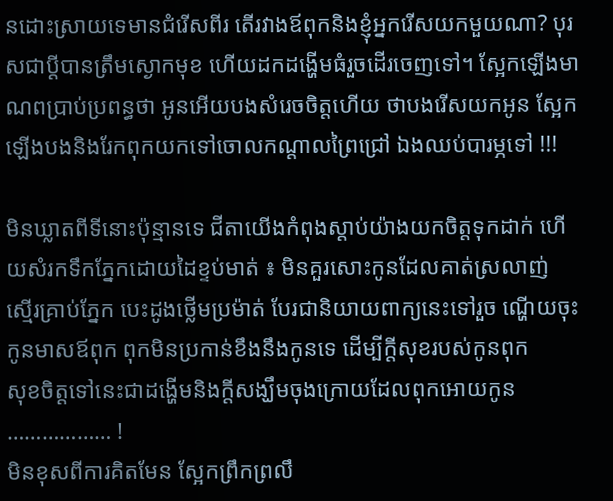នដោះស្រាយទេមានជំរើសពីរ តើរវាងឪពុកនិងខ្ញុំអ្នករើសយកមួយណា? បុរសជាប្តីបានត្រឹមស្ងោកមុខ ហើយដកដង្ហើមធំរួចដើរចេញទៅ។ ស្អែកឡើងមាណពប្រាប់ប្រពន្ធថា អូនអើយបងសំរេចចិត្តហើយ ថាបងរើសយកអូន ស្អែកឡើងបងនិងរែកពុកយកទៅចោលកណ្តាលព្រៃជ្រៅ ឯងឈប់បារម្ភទៅ !!!

មិនឃ្លាតពីទីនោះប៉ុន្មានទេ ជីតាយើងកំពុងស្តាប់យ៉ាងយកចិត្តទុកដាក់ ហើយសំរកទឹកភ្នែកដោយដៃខ្ទប់មាត់ ៖ មិនគួរសោះកូនដែលគាត់ស្រលាញ់
ស្មើរគ្រាប់ភ្នែក បេះដូងថ្លើមប្រម៉ាត់ បែរជានិយាយពាក្យនេះទៅរួច ណ្ហើយចុះកូនមាសឪពុក ពុកមិនប្រកាន់ខឹងនឹងកូនទេ ដើម្បីក្តីសុខរបស់កូនពុក
សុខចិត្តទៅនេះជាដង្ហើមនិងក្តីសង្ឃឹមចុងក្រោយដែលពុកអោយកូន ……………… !
មិនខុសពីការគិតមែន ស្អែកព្រឹកព្រលឹ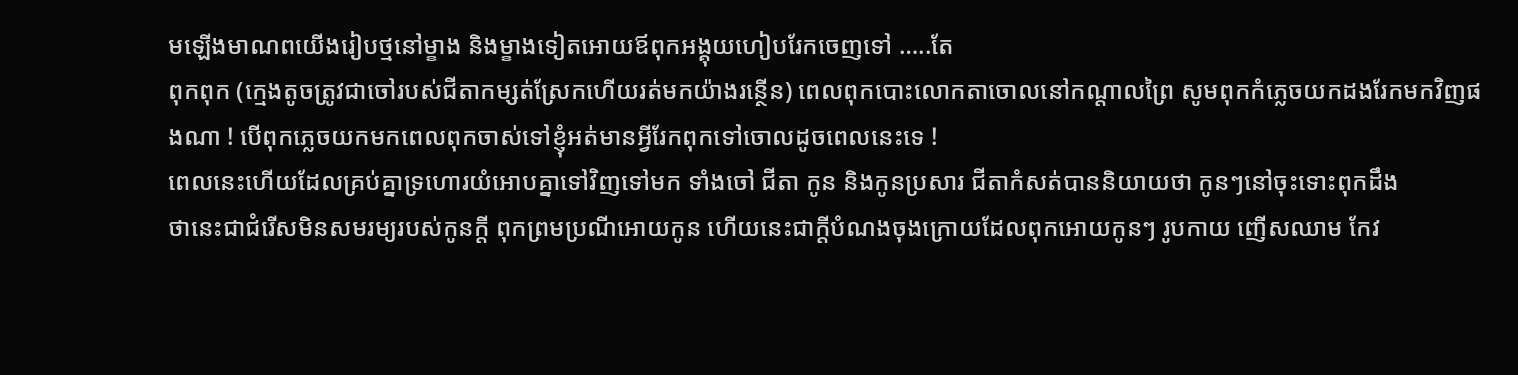មឡើងមាណពយើងរៀបថ្មនៅម្ខាង និងម្ខាងទៀតអោយឪពុកអង្គុយហៀបរែកចេញទៅ …..តែ
ពុកពុក (ក្មេងតូចត្រូវជាចៅរបស់ជីតាកម្សត់ស្រែកហើយរត់មកយ៉ាងរន្ថើន) ពេលពុកបោះលោកតាចោលនៅកណ្តាលព្រៃ សូមពុកកំភ្លេចយកដងរែកមកវិញផងណា ! បើពុកភ្លេចយកមកពេលពុកចាស់ទៅខ្ញុំអត់មានអ្វីរែកពុកទៅចោលដូចពេលនេះទេ !
ពេលនេះហើយដែលគ្រប់គ្នាទ្រហោរយំអោបគ្នាទៅវិញទៅមក ទាំងចៅ ជីតា កូន និងកូនប្រសារ ជីតាកំសត់បាននិយាយថា កូនៗនៅចុះទោះពុកដឹង
ថានេះជាជំរើសមិនសមរម្យរបស់កូនក្តី ពុកព្រមប្រណីអោយកូន ហើយនេះជាក្តីបំណងចុងក្រោយដែលពុកអោយកូនៗ រូបកាយ ញើសឈាម កែវ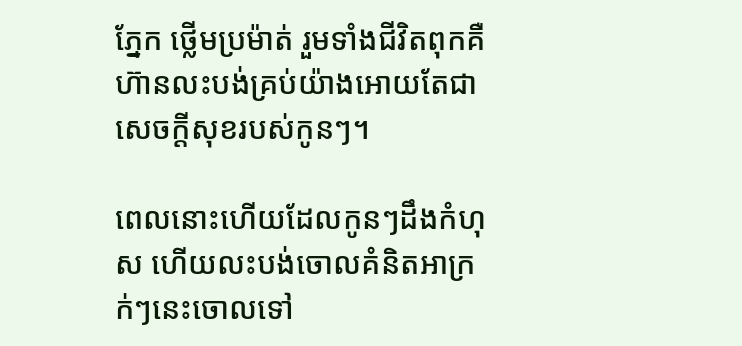ភ្នែក ថ្លើមប្រម៉ាត់ រួមទាំងជីវិតពុកគឺហ៊ានលះបង់គ្រប់យ៉ាងអោយតែជាសេចក្តីសុខរបស់កូនៗ។

ពេលនោះហើយដែលកូនៗដឹងកំហុស ហើយលះបង់ចោលគំនិតអាក្រក់ៗនេះចោលទៅ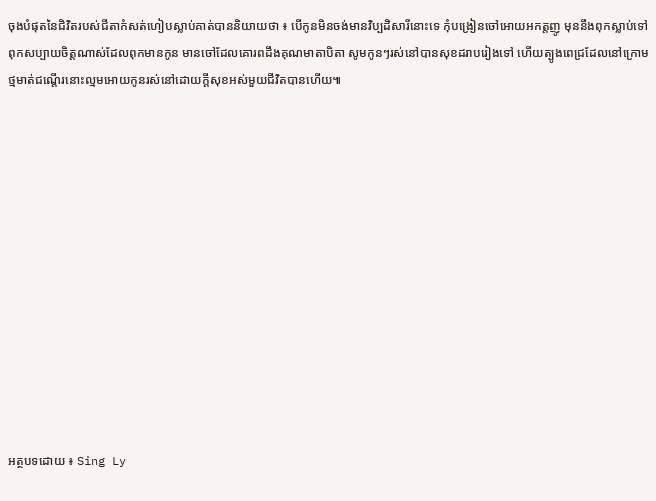ចុងបំផុតនៃជិវិតរបស់ជីតាកំសត់ហៀបស្លាប់គាត់បាននិយាយថា ៖ បើកូនមិនចង់មានវិប្បដិសារីនោះទេ កុំបង្រៀនចៅអោយអកត្តញូ មុននឹងពុកស្លាប់ទៅពុកសប្បាយចិត្តណាស់ដែលពុកមានកូន មានចៅដែលគោរពដឹងគុណមាតាបិតា សូមកូនៗរស់នៅបានសុខដរាបរៀងទៅ ហើយត្បូងពេជ្រដែលនៅក្រោមថ្មមាត់ជណ្តើរនោះល្មមអោយកូនរស់នៅដោយក្តីសុខអស់មួយជីវិតបានហើយ៕













អត្ថបទដោយ ៖ Sing Ly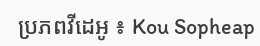ប្រភពវីដេអូ ៖ Kou Sopheap